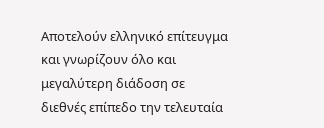Αποτελούν ελληνικό επίτευγμα και γνωρίζουν όλο και μεγαλύτερη διάδοση σε διεθνές επίπεδο την τελευταία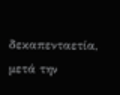δεκαπενταετία, μετά την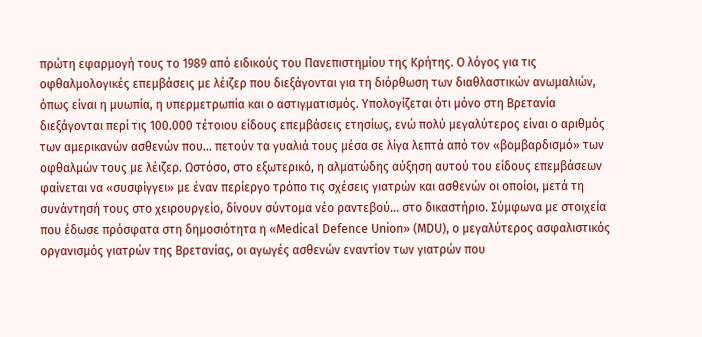πρώτη εφαρμογή τους το 1989 από ειδικούς του Πανεπιστημίου της Κρήτης. Ο λόγος για τις οφθαλμολογικές επεμβάσεις με λέιζερ που διεξάγονται για τη διόρθωση των διαθλαστικών ανωμαλιών, όπως είναι η μυωπία, η υπερμετρωπία και ο αστιγματισμός. Υπολογίζεται ότι μόνο στη Βρετανία διεξάγονται περί τις 100.000 τέτοιου είδους επεμβάσεις ετησίως, ενώ πολύ μεγαλύτερος είναι ο αριθμός των αμερικανών ασθενών που… πετούν τα γυαλιά τους μέσα σε λίγα λεπτά από τον «βομβαρδισμό» των οφθαλμών τους με λέιζερ. Ωστόσο, στο εξωτερικό, η αλματώδης αύξηση αυτού του είδους επεμβάσεων φαίνεται να «συσφίγγει» με έναν περίεργο τρόπο τις σχέσεις γιατρών και ασθενών οι οποίοι, μετά τη συνάντησή τους στο χειρουργείο, δίνουν σύντομα νέο ραντεβού… στο δικαστήριο. Σύμφωνα με στοιχεία που έδωσε πρόσφατα στη δημοσιότητα η «Medical Defence Union» (MDU), ο μεγαλύτερος ασφαλιστικός οργανισμός γιατρών της Βρετανίας, οι αγωγές ασθενών εναντίον των γιατρών που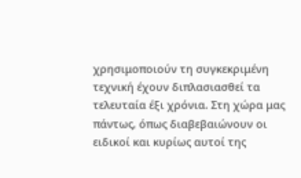χρησιμοποιούν τη συγκεκριμένη τεχνική έχουν διπλασιασθεί τα τελευταία έξι χρόνια. Στη χώρα μας πάντως, όπως διαβεβαιώνουν οι ειδικοί και κυρίως αυτοί της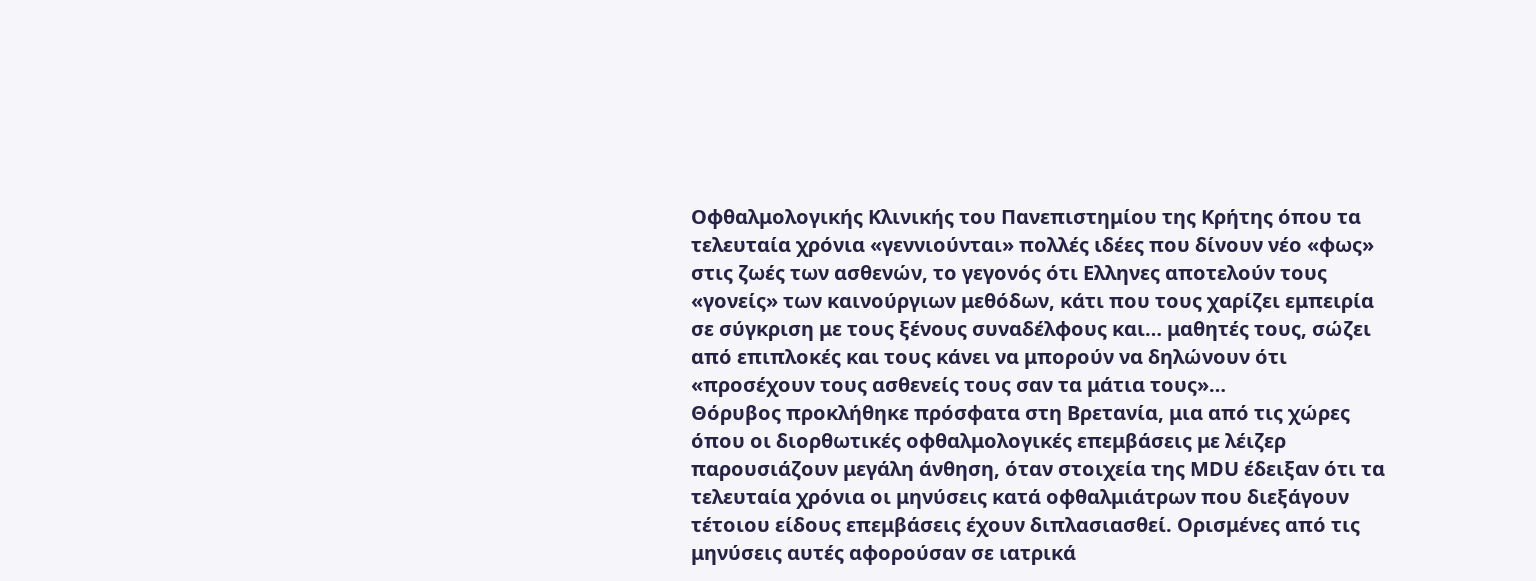Οφθαλμολογικής Κλινικής του Πανεπιστημίου της Κρήτης όπου τα τελευταία χρόνια «γεννιούνται» πολλές ιδέες που δίνουν νέο «φως» στις ζωές των ασθενών, το γεγονός ότι Ελληνες αποτελούν τους «γονείς» των καινούργιων μεθόδων, κάτι που τους χαρίζει εμπειρία σε σύγκριση με τους ξένους συναδέλφους και… μαθητές τους, σώζει από επιπλοκές και τους κάνει να μπορούν να δηλώνουν ότι «προσέχουν τους ασθενείς τους σαν τα μάτια τους»…
Θόρυβος προκλήθηκε πρόσφατα στη Βρετανία, μια από τις χώρες όπου οι διορθωτικές οφθαλμολογικές επεμβάσεις με λέιζερ παρουσιάζουν μεγάλη άνθηση, όταν στοιχεία της MDU έδειξαν ότι τα τελευταία χρόνια οι μηνύσεις κατά οφθαλμιάτρων που διεξάγουν τέτοιου είδους επεμβάσεις έχουν διπλασιασθεί. Ορισμένες από τις μηνύσεις αυτές αφορούσαν σε ιατρικά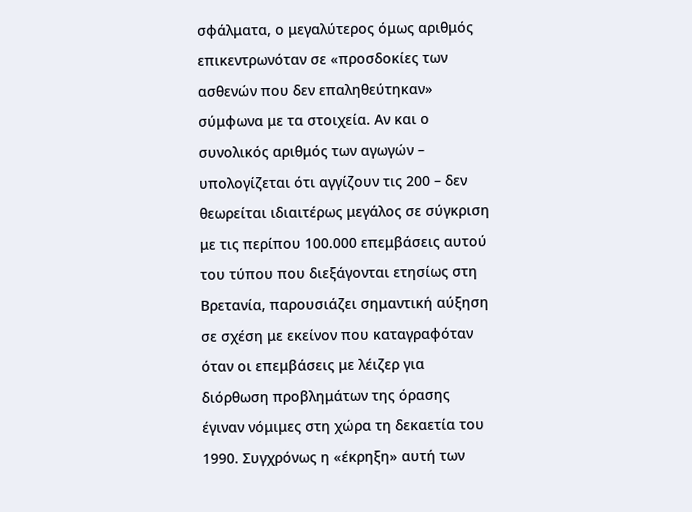σφάλματα, ο μεγαλύτερος όμως αριθμός επικεντρωνόταν σε «προσδοκίες των ασθενών που δεν επαληθεύτηκαν» σύμφωνα με τα στοιχεία. Αν και ο συνολικός αριθμός των αγωγών – υπολογίζεται ότι αγγίζουν τις 200 – δεν θεωρείται ιδιαιτέρως μεγάλος σε σύγκριση με τις περίπου 100.000 επεμβάσεις αυτού του τύπου που διεξάγονται ετησίως στη Βρετανία, παρουσιάζει σημαντική αύξηση σε σχέση με εκείνον που καταγραφόταν όταν οι επεμβάσεις με λέιζερ για διόρθωση προβλημάτων της όρασης έγιναν νόμιμες στη χώρα τη δεκαετία του 1990. Συγχρόνως η «έκρηξη» αυτή των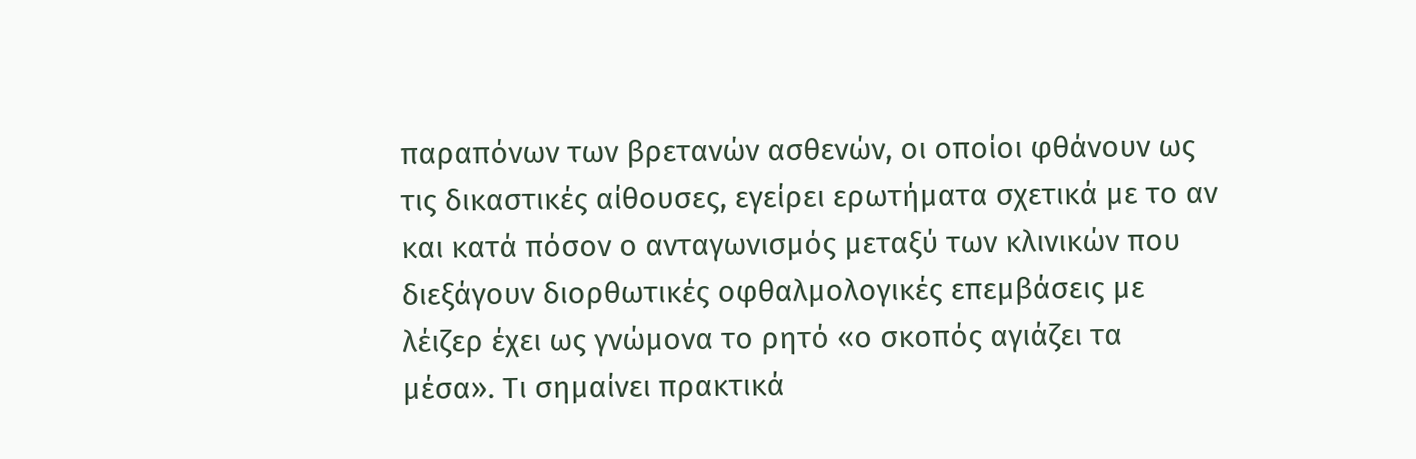παραπόνων των βρετανών ασθενών, οι οποίοι φθάνουν ως τις δικαστικές αίθουσες, εγείρει ερωτήματα σχετικά με το αν και κατά πόσον ο ανταγωνισμός μεταξύ των κλινικών που διεξάγουν διορθωτικές οφθαλμολογικές επεμβάσεις με λέιζερ έχει ως γνώμονα το ρητό «ο σκοπός αγιάζει τα μέσα». Τι σημαίνει πρακτικά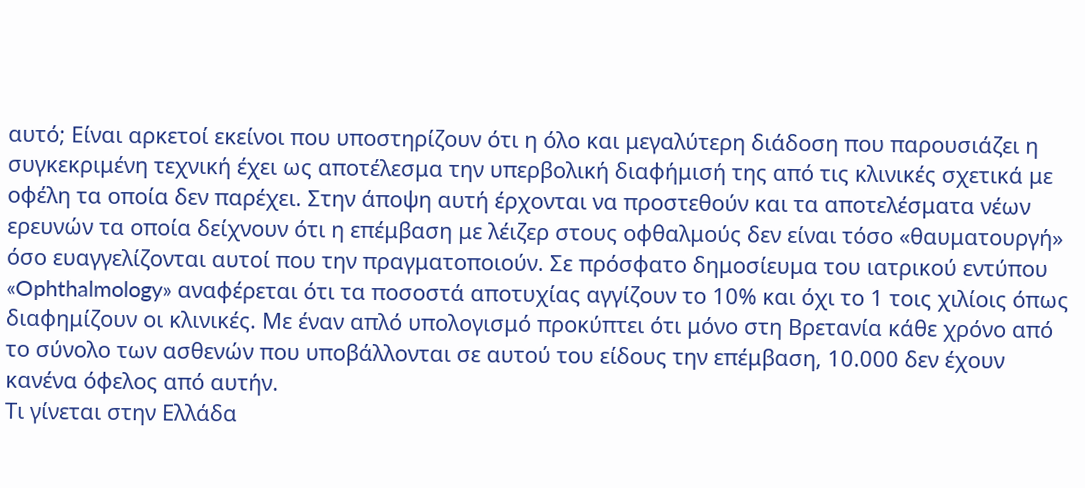αυτό; Είναι αρκετοί εκείνοι που υποστηρίζουν ότι η όλο και μεγαλύτερη διάδοση που παρουσιάζει η συγκεκριμένη τεχνική έχει ως αποτέλεσμα την υπερβολική διαφήμισή της από τις κλινικές σχετικά με οφέλη τα οποία δεν παρέχει. Στην άποψη αυτή έρχονται να προστεθούν και τα αποτελέσματα νέων ερευνών τα οποία δείχνουν ότι η επέμβαση με λέιζερ στους οφθαλμούς δεν είναι τόσο «θαυματουργή» όσο ευαγγελίζονται αυτοί που την πραγματοποιούν. Σε πρόσφατο δημοσίευμα του ιατρικού εντύπου «Ophthalmology» αναφέρεται ότι τα ποσοστά αποτυχίας αγγίζουν το 10% και όχι το 1 τοις χιλίοις όπως διαφημίζουν οι κλινικές. Με έναν απλό υπολογισμό προκύπτει ότι μόνο στη Βρετανία κάθε χρόνο από το σύνολο των ασθενών που υποβάλλονται σε αυτού του είδους την επέμβαση, 10.000 δεν έχουν κανένα όφελος από αυτήν.
Τι γίνεται στην Ελλάδα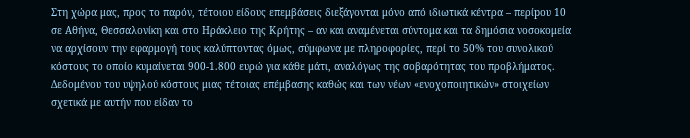Στη χώρα μας, προς το παρόν, τέτοιου είδους επεμβάσεις διεξάγονται μόνο από ιδιωτικά κέντρα – περίpου 10 σε Αθήνα, Θεσσαλονίκη και στο Ηράκλειο της Κρήτης – αν και αναμένεται σύντομα και τα δημόσια νοσοκομεία να αρχίσουν την εφαρμογή τους καλύπτοντας όμως, σύμφωνα με πληροφορίες, περί το 50% του συνολικού κόστους το οποίο κυμαίνεται 900-1.800 ευρώ για κάθε μάτι, αναλόγως της σοβαρότητας του προβλήματος.
Δεδομένου του υψηλού κόστους μιας τέτοιας επέμβασης καθώς και των νέων «ενοχοποιητικών» στοιχείων σχετικά με αυτήν που είδαν το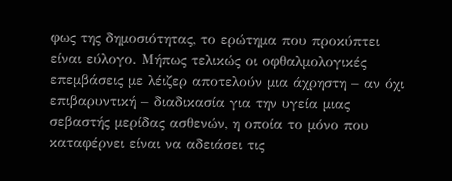φως της δημοσιότητας, το ερώτημα που προκύπτει είναι εύλογο. Μήπως τελικώς οι οφθαλμολογικές επεμβάσεις με λέιζερ αποτελούν μια άχρηστη – αν όχι επιβαρυντική – διαδικασία για την υγεία μιας σεβαστής μερίδας ασθενών, η οποία το μόνο που καταφέρνει είναι να αδειάσει τις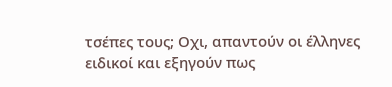τσέπες τους; Οχι, απαντούν οι έλληνες ειδικοί και εξηγούν πως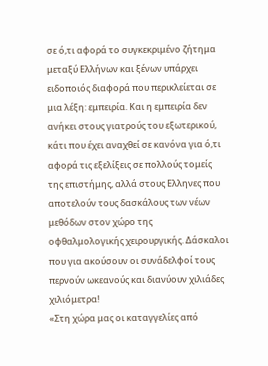σε ό,τι αφορά το συγκεκριμένο ζήτημα μεταξύ Ελλήνων και ξένων υπάρχει ειδοποιός διαφορά που περικλείεται σε μια λέξη: εμπειρία. Και η εμπειρία δεν ανήκει στους γιατρούς του εξωτερικού, κάτι που έχει αναχθεί σε κανόνα για ό,τι αφορά τις εξελίξεις σε πολλούς τομείς της επιστήμης, αλλά στους Ελληνες που αποτελούν τους δασκάλους των νέων μεθόδων στον χώρο της οφθαλμολογικής χειρουργικής. Δάσκαλοι που για ακούσουν οι συνάδελφοί τους περνούν ωκεανούς και διανύουν χιλιάδες χιλιόμετρα!
«Στη χώρα μας οι καταγγελίες από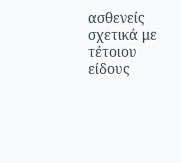ασθενείς σχετικά με τέτοιου είδους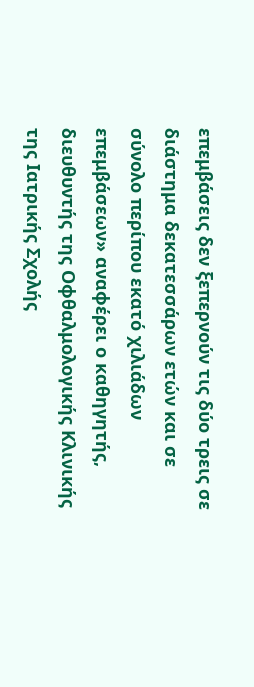επεμβάσεις δεν ξεπερνούν τις δύο τρεις σε διάστημα δεκατεσσάρων ετών και σε σύνολο περίπου εκατό χιλιάδων επεμβάσεων» αναφέρει ο καθηγητής, διευθυντής της Οφθαλμολογικής Κλινικής της Ιατρικής Σχολής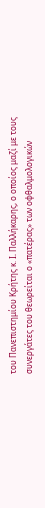του Πανεπιστημίου Κρήτης κ. I. Παλλήκαρης, ο οποίος μαζί με τους συνεργάτες του θεωρείται ο «πατέρας» των οφθαλμολογικών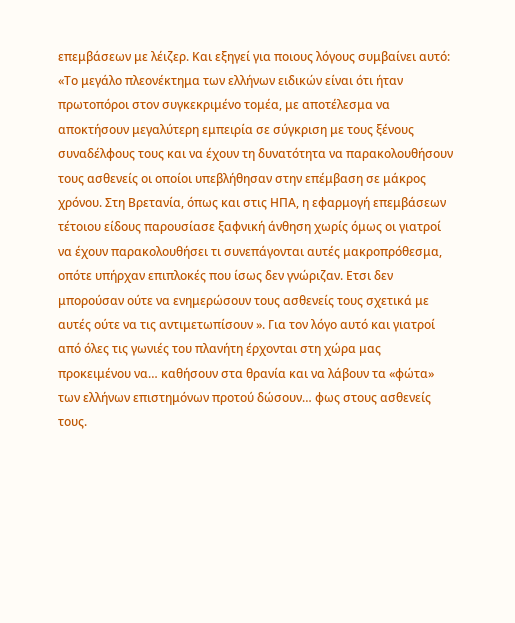επεμβάσεων με λέιζερ. Και εξηγεί για ποιους λόγους συμβαίνει αυτό: «Το μεγάλο πλεονέκτημα των ελλήνων ειδικών είναι ότι ήταν πρωτοπόροι στον συγκεκριμένο τομέα, με αποτέλεσμα να αποκτήσουν μεγαλύτερη εμπειρία σε σύγκριση με τους ξένους συναδέλφους τους και να έχουν τη δυνατότητα να παρακολουθήσουν τους ασθενείς οι οποίοι υπεβλήθησαν στην επέμβαση σε μάκρος χρόνου. Στη Βρετανία, όπως και στις ΗΠΑ, η εφαρμογή επεμβάσεων τέτοιου είδους παρουσίασε ξαφνική άνθηση χωρίς όμως οι γιατροί να έχουν παρακολουθήσει τι συνεπάγονται αυτές μακροπρόθεσμα, οπότε υπήρχαν επιπλοκές που ίσως δεν γνώριζαν. Ετσι δεν μπορούσαν ούτε να ενημερώσουν τους ασθενείς τους σχετικά με αυτές ούτε να τις αντιμετωπίσουν ». Για τον λόγο αυτό και γιατροί από όλες τις γωνιές του πλανήτη έρχονται στη χώρα μας προκειμένου να… καθήσουν στα θρανία και να λάβουν τα «φώτα» των ελλήνων επιστημόνων προτού δώσουν… φως στους ασθενείς τους.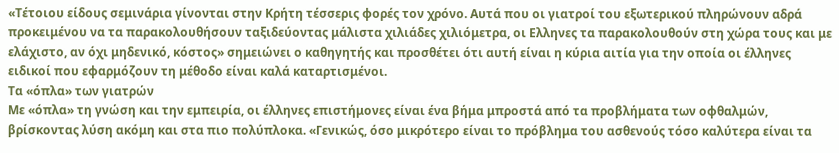«Τέτοιου είδους σεμινάρια γίνονται στην Κρήτη τέσσερις φορές τον χρόνο. Αυτά που οι γιατροί του εξωτερικού πληρώνουν αδρά προκειμένου να τα παρακολουθήσουν ταξιδεύοντας μάλιστα χιλιάδες χιλιόμετρα, οι Ελληνες τα παρακολουθούν στη χώρα τους και με ελάχιστο, αν όχι μηδενικό, κόστος» σημειώνει ο καθηγητής και προσθέτει ότι αυτή είναι η κύρια αιτία για την οποία οι έλληνες ειδικοί που εφαρμόζουν τη μέθοδο είναι καλά καταρτισμένοι.
Τα «όπλα» των γιατρών
Με «όπλα» τη γνώση και την εμπειρία, οι έλληνες επιστήμονες είναι ένα βήμα μπροστά από τα προβλήματα των οφθαλμών, βρίσκοντας λύση ακόμη και στα πιο πολύπλοκα. «Γενικώς, όσο μικρότερο είναι το πρόβλημα του ασθενούς τόσο καλύτερα είναι τα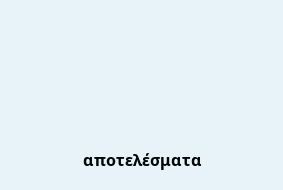αποτελέσματα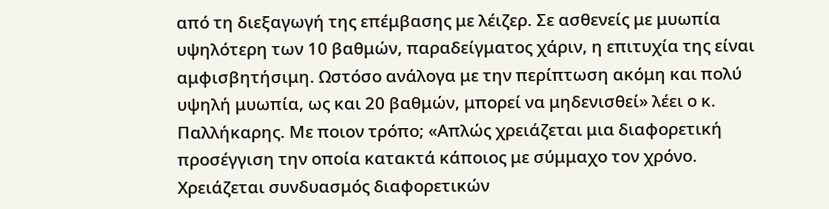από τη διεξαγωγή της επέμβασης με λέιζερ. Σε ασθενείς με μυωπία υψηλότερη των 10 βαθμών, παραδείγματος χάριν, η επιτυχία της είναι αμφισβητήσιμη. Ωστόσο ανάλογα με την περίπτωση ακόμη και πολύ υψηλή μυωπία, ως και 20 βαθμών, μπορεί να μηδενισθεί» λέει ο κ. Παλλήκαρης. Με ποιον τρόπο; «Απλώς χρειάζεται μια διαφορετική προσέγγιση την οποία κατακτά κάποιος με σύμμαχο τον χρόνο. Χρειάζεται συνδυασμός διαφορετικών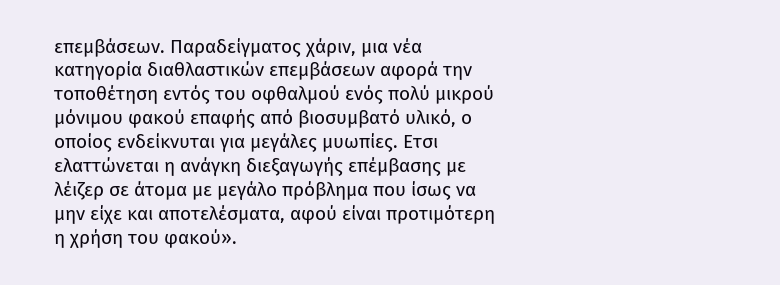επεμβάσεων. Παραδείγματος χάριν, μια νέα κατηγορία διαθλαστικών επεμβάσεων αφορά την τοποθέτηση εντός του οφθαλμού ενός πολύ μικρού μόνιμου φακού επαφής από βιοσυμβατό υλικό, ο οποίος ενδείκνυται για μεγάλες μυωπίες. Ετσι ελαττώνεται η ανάγκη διεξαγωγής επέμβασης με λέιζερ σε άτομα με μεγάλο πρόβλημα που ίσως να μην είχε και αποτελέσματα, αφού είναι προτιμότερη η χρήση του φακού».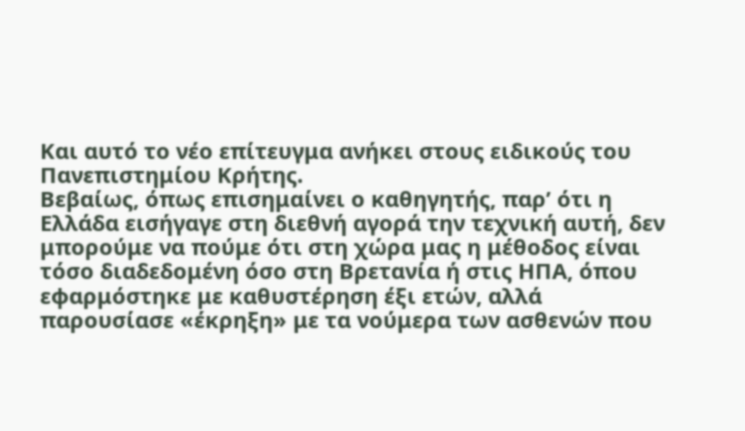Και αυτό το νέο επίτευγμα ανήκει στους ειδικούς του Πανεπιστημίου Κρήτης.
Βεβαίως, όπως επισημαίνει ο καθηγητής, παρ’ ότι η Ελλάδα εισήγαγε στη διεθνή αγορά την τεχνική αυτή, δεν μπορούμε να πούμε ότι στη χώρα μας η μέθοδος είναι τόσο διαδεδομένη όσο στη Βρετανία ή στις ΗΠΑ, όπου εφαρμόστηκε με καθυστέρηση έξι ετών, αλλά παρουσίασε «έκρηξη» με τα νούμερα των ασθενών που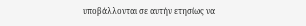υποβάλλονται σε αυτήν ετησίως να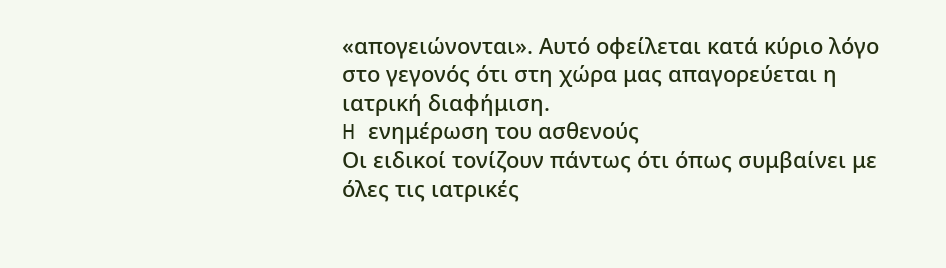«απογειώνονται». Αυτό οφείλεται κατά κύριο λόγο στο γεγονός ότι στη χώρα μας απαγορεύεται η ιατρική διαφήμιση.
H ενημέρωση του ασθενούς
Οι ειδικοί τονίζουν πάντως ότι όπως συμβαίνει με όλες τις ιατρικές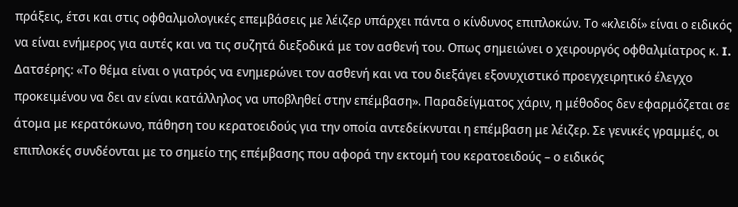πράξεις, έτσι και στις οφθαλμολογικές επεμβάσεις με λέιζερ υπάρχει πάντα ο κίνδυνος επιπλοκών. Το «κλειδί» είναι ο ειδικός να είναι ενήμερος για αυτές και να τις συζητά διεξοδικά με τον ασθενή του. Οπως σημειώνει ο χειρουργός οφθαλμίατρος κ. I. Δατσέρης: «Το θέμα είναι ο γιατρός να ενημερώνει τον ασθενή και να του διεξάγει εξονυχιστικό προεγχειρητικό έλεγχο προκειμένου να δει αν είναι κατάλληλος να υποβληθεί στην επέμβαση». Παραδείγματος χάριν, η μέθοδος δεν εφαρμόζεται σε άτομα με κερατόκωνο, πάθηση του κερατοειδούς για την οποία αντεδείκνυται η επέμβαση με λέιζερ. Σε γενικές γραμμές, οι επιπλοκές συνδέονται με το σημείο της επέμβασης που αφορά την εκτομή του κερατοειδούς – ο ειδικός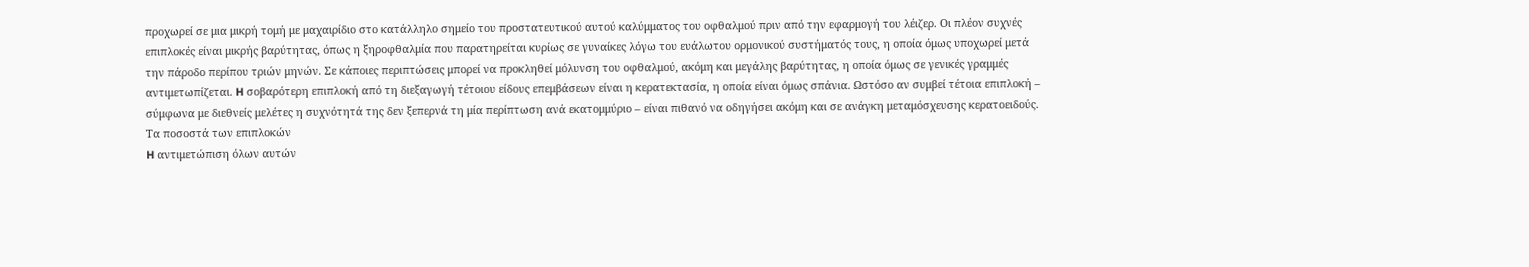προχωρεί σε μια μικρή τομή με μαχαιρίδιο στο κατάλληλο σημείο του προστατευτικού αυτού καλύμματος του οφθαλμού πριν από την εφαρμογή του λέιζερ. Οι πλέον συχνές επιπλοκές είναι μικρής βαρύτητας, όπως η ξηροφθαλμία που παρατηρείται κυρίως σε γυναίκες λόγω του ευάλωτου ορμονικού συστήματός τους, η οποία όμως υποχωρεί μετά την πάροδο περίπου τριών μηνών. Σε κάποιες περιπτώσεις μπορεί να προκληθεί μόλυνση του οφθαλμού, ακόμη και μεγάλης βαρύτητας, η οποία όμως σε γενικές γραμμές αντιμετωπίζεται. H σοβαρότερη επιπλοκή από τη διεξαγωγή τέτοιου είδους επεμβάσεων είναι η κερατεκτασία, η οποία είναι όμως σπάνια. Ωστόσο αν συμβεί τέτοια επιπλοκή – σύμφωνα με διεθνείς μελέτες η συχνότητά της δεν ξεπερνά τη μία περίπτωση ανά εκατομμύριο – είναι πιθανό να οδηγήσει ακόμη και σε ανάγκη μεταμόσχευσης κερατοειδούς.
Τα ποσοστά των επιπλοκών
H αντιμετώπιση όλων αυτών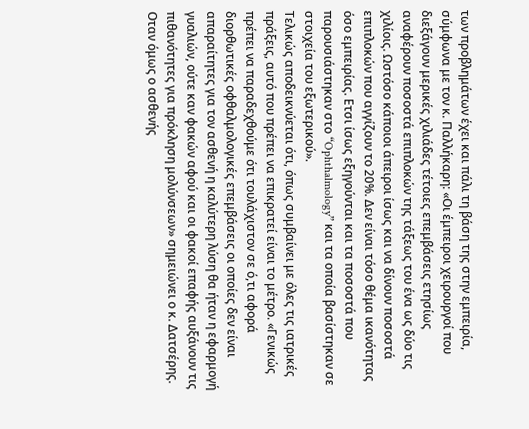των προβλημάτων έχει και πάλι τη βάση της στην εμπειρία, σύμφωνα με τον κ. Παλλήκαρη: «Οι έμπειροι χειρουργοί που διεξάγουν μερικές χιλιάδες τέτοιες επεμβάσεις ετησίως αναφέρουν ποσοστά επιπλοκών της τάξεως του ένα ως δύο τις χιλίοις. Ωστόσο κάποιοι άπειροι ίσως και να δίνουν ποσοστά επιπλοκών που αγγίζουν το 20%. Δεν είναι τόσο θέμα ικανότητας όσο εμπειρίας. Ετσι ίσως εξηγούνται και τα ποσοστά που παρουσιάστηκαν στο “Ophthalmology” και τα οποία βασίστηκαν σε στοιχεία του εξωτερικού».
Τελικώς αποδεικνύεται ότι, όπως συμβαίνει με όλες τις ιατρικές πράξεις, αυτό που πρέπει να επικρατεί είναι το μέτρο. «Γενικώς πρέπει να παραδεχθούμε ότι τουλάχιστον σε ό,τι αφορά διορθωτικές οφθαλμολογικές επεμβάσεις οι οποίες δεν είναι απαραίτητες για τον ασθενή η καλύτερη λύση θα ήταν η εφαρμογή γυαλιών, ούτε καν φακών αφού και οι φακοί επαφής αυξάνουν τις πιθανότητες για πρόκληση μολύνσεων» σημειώνει ο κ. Δατσέρης. Οταν όμως ο ασθενής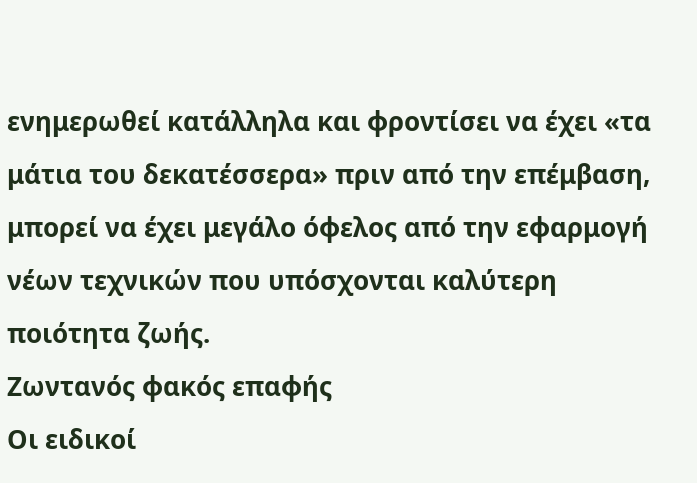ενημερωθεί κατάλληλα και φροντίσει να έχει «τα μάτια του δεκατέσσερα» πριν από την επέμβαση, μπορεί να έχει μεγάλο όφελος από την εφαρμογή νέων τεχνικών που υπόσχονται καλύτερη ποιότητα ζωής.
Ζωντανός φακός επαφής
Οι ειδικοί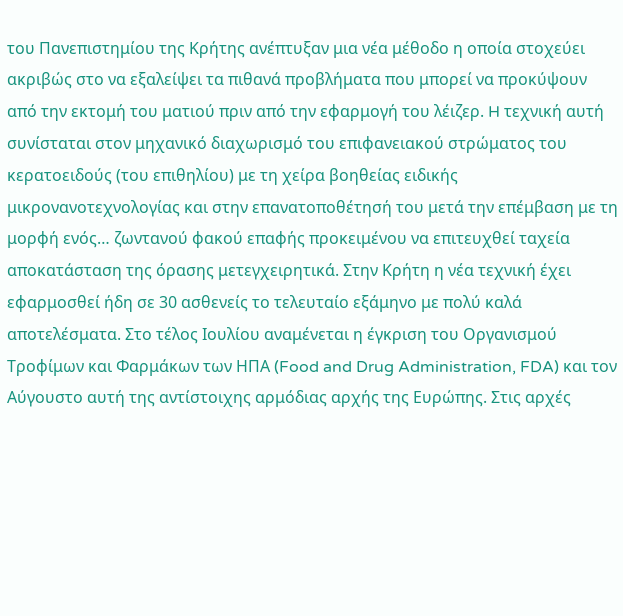του Πανεπιστημίου της Κρήτης ανέπτυξαν μια νέα μέθοδο η οποία στοχεύει ακριβώς στο να εξαλείψει τα πιθανά προβλήματα που μπορεί να προκύψουν από την εκτομή του ματιού πριν από την εφαρμογή του λέιζερ. H τεχνική αυτή συνίσταται στον μηχανικό διαχωρισμό του επιφανειακού στρώματος του κερατοειδούς (του επιθηλίου) με τη χείρα βοηθείας ειδικής μικρονανοτεχνολογίας και στην επανατοποθέτησή του μετά την επέμβαση με τη μορφή ενός… ζωντανού φακού επαφής προκειμένου να επιτευχθεί ταχεία αποκατάσταση της όρασης μετεγχειρητικά. Στην Κρήτη η νέα τεχνική έχει εφαρμοσθεί ήδη σε 30 ασθενείς το τελευταίο εξάμηνο με πολύ καλά αποτελέσματα. Στο τέλος Ιουλίου αναμένεται η έγκριση του Οργανισμού Τροφίμων και Φαρμάκων των ΗΠΑ (Food and Drug Administration, FDA) και τον Αύγουστο αυτή της αντίστοιχης αρμόδιας αρχής της Ευρώπης. Στις αρχές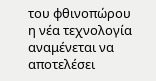του φθινοπώρου η νέα τεχνολογία αναμένεται να αποτελέσει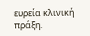ευρεία κλινική πράξη.